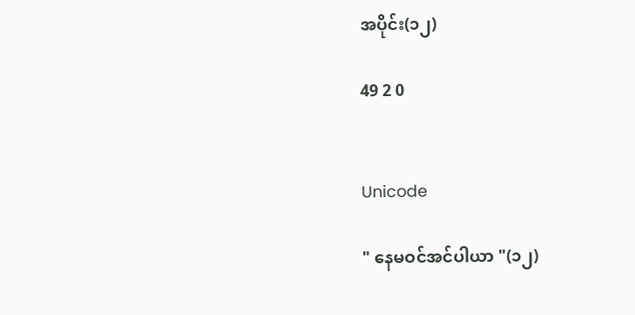အပိုင်း(၁၂)

49 2 0


Unicode

" နေမဝင်အင်ပါယာ "(၁၂)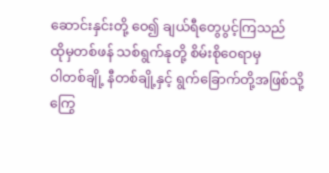ဆောင်းနှင်းတို့ ဝေ၍ ချယ်ရီတွေပွင့်ကြသည်
ထိုမှတစ်ဖန် သစ်ရွက်နုတို့ စိမ်းစိုဝေရာမှ
ဝါတစ်ချို့ နီတစ်ချို့နှင့် ရွက်ခြောက်တို့အဖြစ်သို့ကြွေ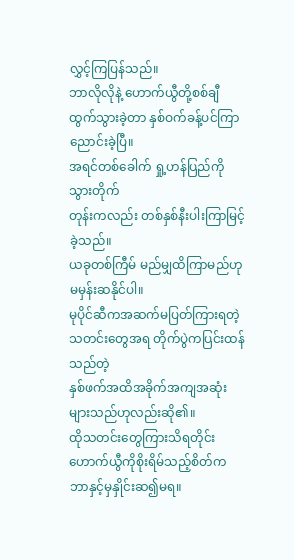လွှင့်ကြပြန်သည်။
ဘာလိုလိုနဲ့ ဟောက်ယွီတို့စစ်ချီထွက်သွားခဲ့တာ နှစ်ဝက်ခန့်ပင်ကြာညောင်းခဲ့ပြီ။
အရင်တစ်ခေါက် ရှု့ဟန်ပြည်ကို သွားတိုက်
တုန်းကလည်း တစ်နှစ်နီးပါးကြာမြင့်ခဲ့သည်။
ယခုတစ်ကြီမ် မည်မျှထိကြာမည်ဟုမမှန်းဆနိုင်ပါ။
မုပိုင်ဆီကအဆက်မပြတ်ကြားရတဲ့သတင်းတွေအရ တိုက်ပွဲကပြင်းထန်သည်တဲ့
နှစ်ဖက်အထိအခိုက်အကျအဆုံးများသည်ဟုလည်းဆို၏။
ထိုသတင်းတွေကြားသိရတိုင်း ဟောက်ယွီကိုစိုးရိမ်သည့်စိတ်က ဘာနှင့်မှနှိုင်းဆ၍မရ။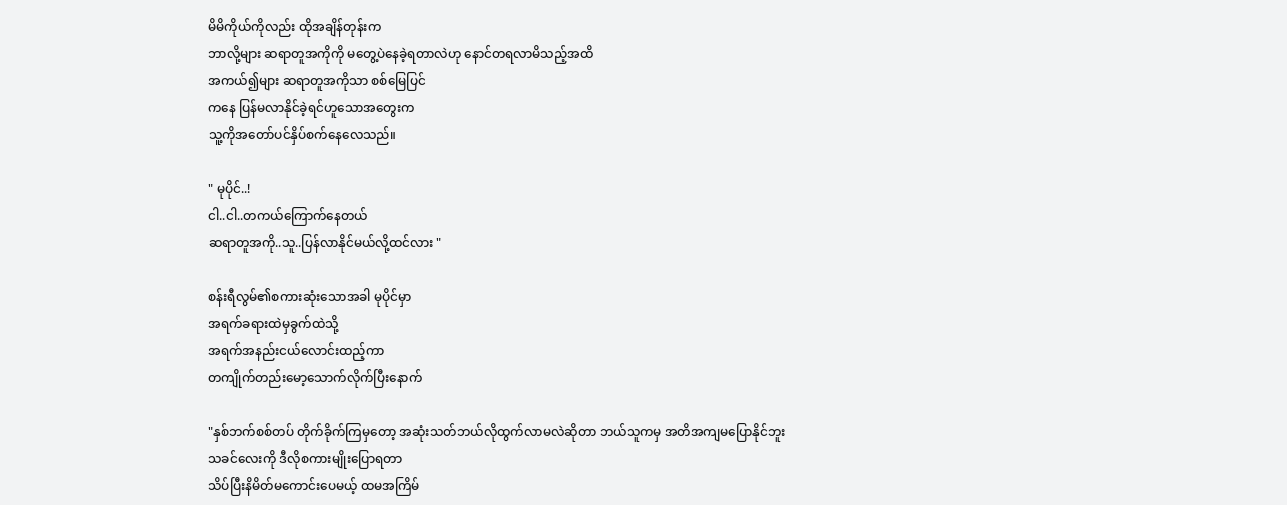မိမိကိုယ်ကိုလည်း ထိုအချိန်တုန်းက
ဘာလို့များ ဆရာတူအကိုကို မတွေ့ပဲနေခဲ့ရတာလဲဟု နောင်တရလာမိသည့်အထိ
အကယ်၍များ ဆရာတူအကိုသာ စစ်မြေပြင်
ကနေ ပြန်မလာနိုင်ခဲ့ရင်ဟူသောအတွေးက
သူ့ကိုအတော်ပင်နှိပ်စက်နေလေသည်။

" မုပိုင်..!
ငါ..ငါ..တကယ်ကြောက်နေတယ်
ဆရာတူအကို..သူ..ပြန်လာနိုင်မယ်လို့ထင်လား "

စန်းရီလွမ်၏စကားဆုံးသောအခါ မုပိုင်မှာ
အရက်ခရားထဲမှခွက်ထဲသို့
အရက်အနည်းငယ်လောင်းထည့်ကာ
တကျိုက်တည်းမော့သောက်လိုက်ပြီးနောက်

"နှစ်ဘက်စစ်တပ် တိုက်ခိုက်ကြမှတော့ အဆုံးသတ်ဘယ်လိုထွက်လာမလဲဆိုတာ ဘယ်သူကမှ အတိအကျမပြောနိုင်ဘူး
သခင်လေးကို ဒီလိုစကားမျိုးပြောရတာ
သိပ်ပြီးနိမိတ်မကောင်းပေမယ့် ထမအကြိမ်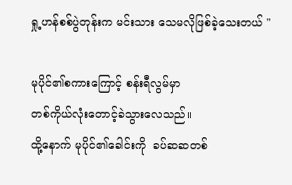ရှု့ဟန်စစ်ပွဲတုန်းက မင်းသား သေမလိုဖြစ်ခဲ့သေးတယ် "

မုပိုင်၏စကားကြောင့် စန်းရီလွမ်မှာ
တစ်ကိုယ်လုံးတောင့်ခဲသွားလေသည်။
ထို့နောက် မုပိုင်၏ခေါင်းကို  ခပ်ဆဆတစ်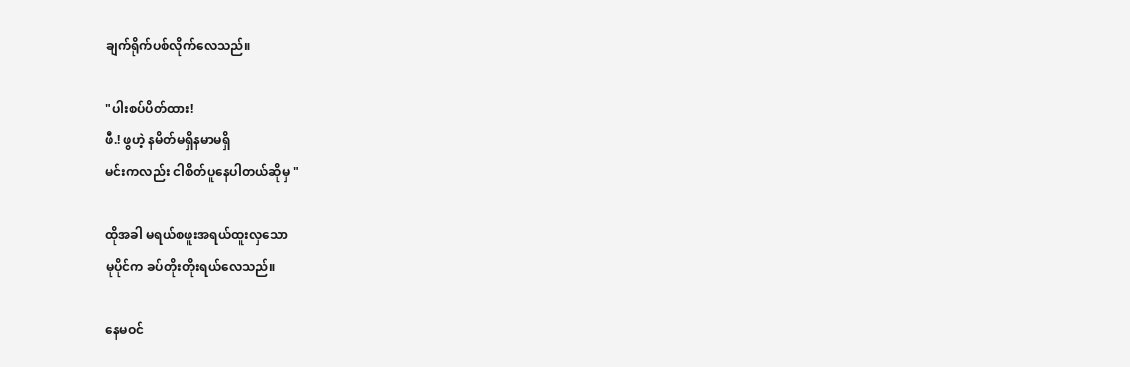ချက်ရိုက်ပစ်လိုက်လေသည်။

"ပါးစပ်ပိတ်ထား!
ဖီ.! ဖွဟဲ့ နမိတ်မရှိနမာမရှိ
မင်းကလည်း ငါစိတ်ပူနေပါတယ်ဆိုမှ "

ထိုအခါ မရယ်စဖူးအရယ်ထူးလှသော
မုပိုင်က ခပ်တိုးတိုးရယ်လေသည်။

နေမဝင်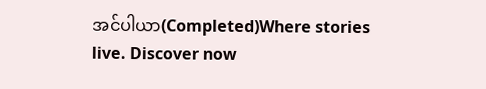အင်ပါယာ(Completed)Where stories live. Discover now